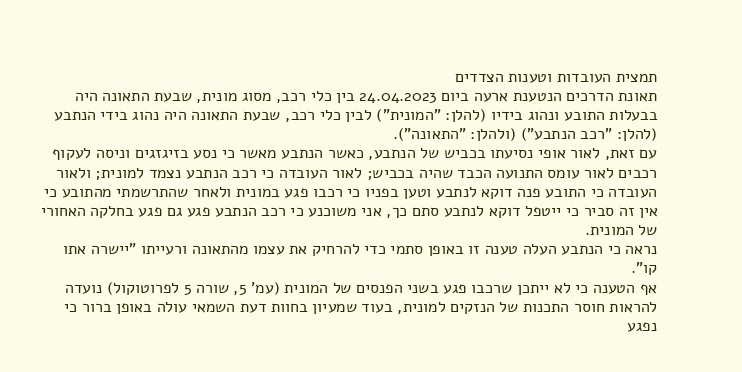תמצית העובדות וטענות הצדדים
תאונת הדרכים הנטענת ארעה ביום 24.04.2023 בין כלי רכב, מסוג מונית, שבעת התאונה היה בבעלות התובע ונהוג בידיו (להלן: "המונית") לבין כלי רכב, שבעת התאונה היה נהוג בידי הנתבע (להלן: "רכב הנתבע") (ולהלן: "התאונה").
עם זאת, לאור אופי נסיעתו בכביש של הנתבע, כאשר הנתבע מאשר כי נסע בזיגזגים וניסה לעקוף רכבים לאור עומס התנועה הכבד שהיה בכביש; לאור העובדה כי רכב הנתבע נצמד למונית; ולאור העובדה כי התובע פנה דוקא לנתבע וטען בפניו כי רכבו פגע במונית ולאחר שהתרשמתי מהתובע כי אין זה סביר כי ייטפל דוקא לנתבע סתם כך, אני משוכנע כי רכב הנתבע פגע גם פגע בחלקה האחורי של המונית.
נראה כי הנתבע העלה טענה זו באופן סתמי כדי להרחיק את עצמו מהתאונה ורעייתו "יישרה אתו קו".
אף הטענה כי לא ייתכן שרכבו פגע בשני הפנסים של המונית (עמ' 5, שורה 5 לפרוטוקול) נועדה להראות חוסר התכנות של הנזקים למונית, בעוד שמעיון בחוות דעת השמאי עולה באופן ברור כי נפגע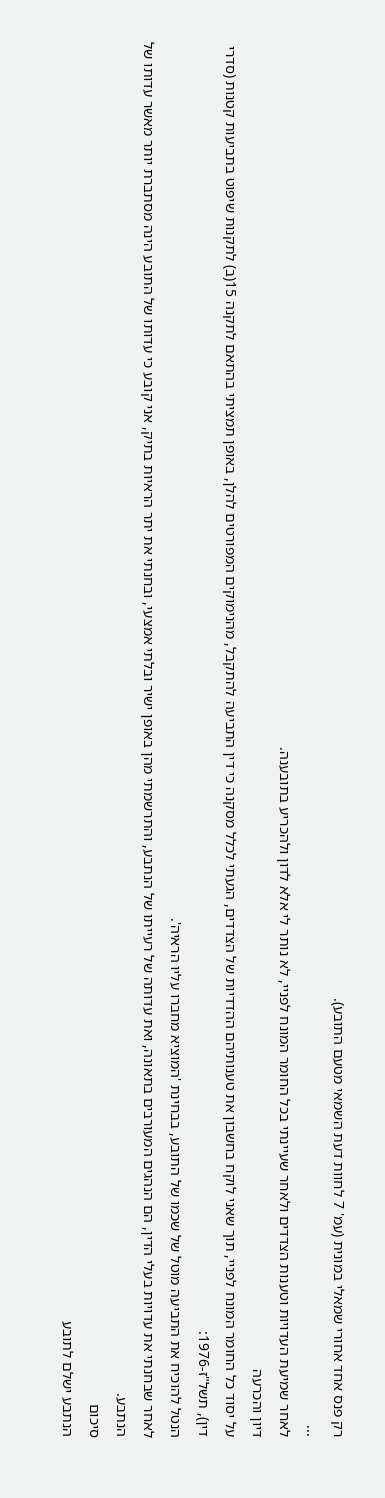רק פנס אחד אחורי שמאלי במונית (עמ' 7 לחוות דעת השמאי מטעם התובע).
...
לאחר שמיעת העדויות וטענות הצדדים ולאחר שעיינתי בכל החומר המונח לפניי, לא נותר לי אלא לדון ולהכריע בתובענה.
דיון והכרעה
על יסוד כל החומר המונח לפניי, תוך שאני לוקח בחשבון את טענותיהם ההדדיות של הצדדים, הגעתי לכלל מסקנה כי דין התביעה להתקבל, מהנימוקים המפורטים להלן, באופן תמציתי בהתאם לתקנה 15(ב) לתקנות שיפוט בתביעות קטנות (סדרי דין), תשל"ז-1976:
הנטל להוכיח את התביעה מוטל של שכמו של התובע, בבחינת 'המוציא מחברו עליו הראיה'.
לאחר שבחנתי את עדויות בעלי הדין, הם הנהגים המעורבים בתאונה, ואת עדותה של רעייתו של הנתבע, והתרשמתי מהן באופן ישיר ובלתי אמצעי, ובחנתי את יתר הראיות בתיק, אני קובע כי עדותו של התובע הינה מסתברת יותר מאשר עדותו של הנתבע.
סיכום
הנתבע ישלם לתובע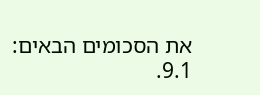את הסכומים הבאים:
9.1.